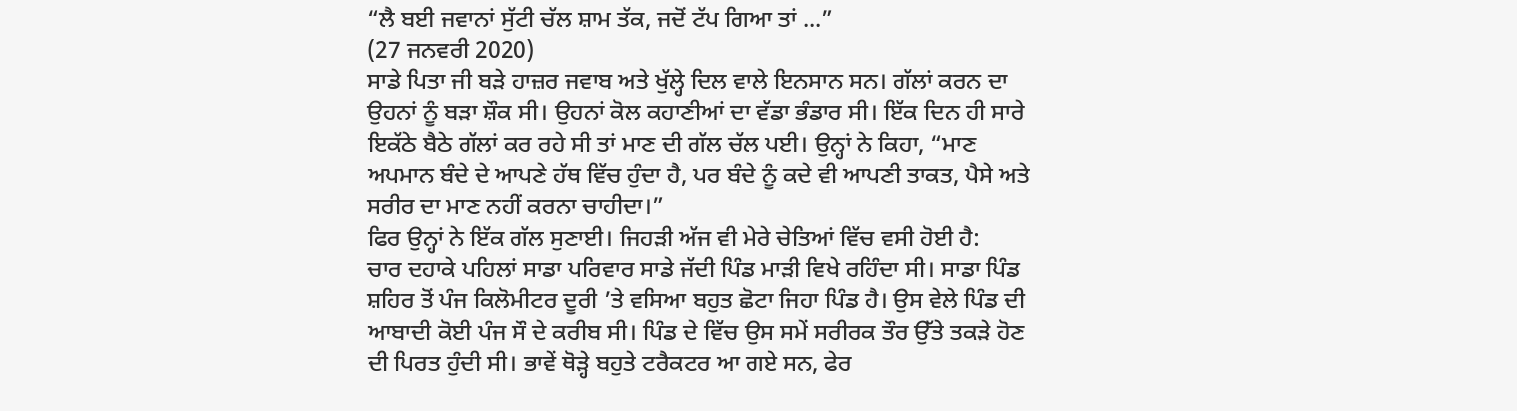“ਲੈ ਬਈ ਜਵਾਨਾਂ ਸੁੱਟੀ ਚੱਲ ਸ਼ਾਮ ਤੱਕ, ਜਦੋਂ ਟੱਪ ਗਿਆ ਤਾਂ ...”
(27 ਜਨਵਰੀ 2020)
ਸਾਡੇ ਪਿਤਾ ਜੀ ਬੜੇ ਹਾਜ਼ਰ ਜਵਾਬ ਅਤੇ ਖੁੱਲ੍ਹੇ ਦਿਲ ਵਾਲੇ ਇਨਸਾਨ ਸਨ। ਗੱਲਾਂ ਕਰਨ ਦਾ ਉਹਨਾਂ ਨੂੰ ਬੜਾ ਸ਼ੌਕ ਸੀ। ਉਹਨਾਂ ਕੋਲ ਕਹਾਣੀਆਂ ਦਾ ਵੱਡਾ ਭੰਡਾਰ ਸੀ। ਇੱਕ ਦਿਨ ਹੀ ਸਾਰੇ ਇਕੱਠੇ ਬੈਠੇ ਗੱਲਾਂ ਕਰ ਰਹੇ ਸੀ ਤਾਂ ਮਾਣ ਦੀ ਗੱਲ ਚੱਲ ਪਈ। ਉਨ੍ਹਾਂ ਨੇ ਕਿਹਾ, “ਮਾਣ ਅਪਮਾਨ ਬੰਦੇ ਦੇ ਆਪਣੇ ਹੱਥ ਵਿੱਚ ਹੁੰਦਾ ਹੈ, ਪਰ ਬੰਦੇ ਨੂੰ ਕਦੇ ਵੀ ਆਪਣੀ ਤਾਕਤ, ਪੈਸੇ ਅਤੇ ਸਰੀਰ ਦਾ ਮਾਣ ਨਹੀਂ ਕਰਨਾ ਚਾਹੀਦਾ।”
ਫਿਰ ਉਨ੍ਹਾਂ ਨੇ ਇੱਕ ਗੱਲ ਸੁਣਾਈ। ਜਿਹੜੀ ਅੱਜ ਵੀ ਮੇਰੇ ਚੇਤਿਆਂ ਵਿੱਚ ਵਸੀ ਹੋਈ ਹੈ:
ਚਾਰ ਦਹਾਕੇ ਪਹਿਲਾਂ ਸਾਡਾ ਪਰਿਵਾਰ ਸਾਡੇ ਜੱਦੀ ਪਿੰਡ ਮਾੜੀ ਵਿਖੇ ਰਹਿੰਦਾ ਸੀ। ਸਾਡਾ ਪਿੰਡ ਸ਼ਹਿਰ ਤੋਂ ਪੰਜ ਕਿਲੋਮੀਟਰ ਦੂਰੀ ’ਤੇ ਵਸਿਆ ਬਹੁਤ ਛੋਟਾ ਜਿਹਾ ਪਿੰਡ ਹੈ। ਉਸ ਵੇਲੇ ਪਿੰਡ ਦੀ ਆਬਾਦੀ ਕੋਈ ਪੰਜ ਸੌ ਦੇ ਕਰੀਬ ਸੀ। ਪਿੰਡ ਦੇ ਵਿੱਚ ਉਸ ਸਮੇਂ ਸਰੀਰਕ ਤੌਰ ਉੱਤੇ ਤਕੜੇ ਹੋਣ ਦੀ ਪਿਰਤ ਹੁੰਦੀ ਸੀ। ਭਾਵੇਂ ਥੋੜ੍ਹੇ ਬਹੁਤੇ ਟਰੈਕਟਰ ਆ ਗਏ ਸਨ, ਫੇਰ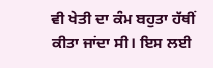ਵੀ ਖੇਤੀ ਦਾ ਕੰਮ ਬਹੁਤਾ ਹੱਥੀਂ ਕੀਤਾ ਜਾਂਦਾ ਸੀ। ਇਸ ਲਈ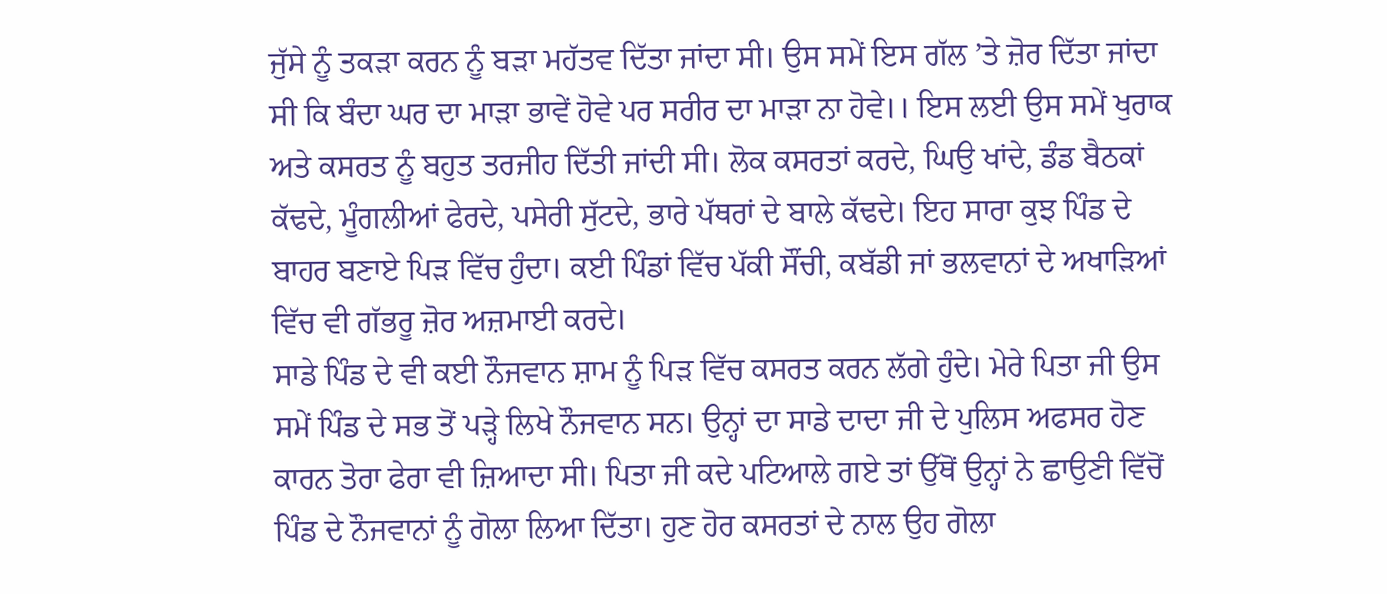ਜੁੱਸੇ ਨੂੰ ਤਕੜਾ ਕਰਨ ਨੂੰ ਬੜਾ ਮਹੱਤਵ ਦਿੱਤਾ ਜਾਂਦਾ ਸੀ। ਉਸ ਸਮੇਂ ਇਸ ਗੱਲ ’ਤੇ ਜ਼ੋਰ ਦਿੱਤਾ ਜਾਂਦਾ ਸੀ ਕਿ ਬੰਦਾ ਘਰ ਦਾ ਮਾੜਾ ਭਾਵੇਂ ਹੋਵੇ ਪਰ ਸਰੀਰ ਦਾ ਮਾੜਾ ਨਾ ਹੋਵੇ।। ਇਸ ਲਈ ਉਸ ਸਮੇਂ ਖੁਰਾਕ ਅਤੇ ਕਸਰਤ ਨੂੰ ਬਹੁਤ ਤਰਜੀਹ ਦਿੱਤੀ ਜਾਂਦੀ ਸੀ। ਲੋਕ ਕਸਰਤਾਂ ਕਰਦੇ, ਘਿਉ ਖਾਂਦੇ, ਡੰਡ ਬੈਠਕਾਂ ਕੱਢਦੇ, ਮੂੰਗਲੀਆਂ ਫੇਰਦੇ, ਪਸੇਰੀ ਸੁੱਟਦੇ, ਭਾਰੇ ਪੱਥਰਾਂ ਦੇ ਬਾਲੇ ਕੱਢਦੇ। ਇਹ ਸਾਰਾ ਕੁਝ ਪਿੰਡ ਦੇ ਬਾਹਰ ਬਣਾਏ ਪਿੜ ਵਿੱਚ ਹੁੰਦਾ। ਕਈ ਪਿੰਡਾਂ ਵਿੱਚ ਪੱਕੀ ਸੌਂਚੀ, ਕਬੱਡੀ ਜਾਂ ਭਲਵਾਨਾਂ ਦੇ ਅਖਾੜਿਆਂ ਵਿੱਚ ਵੀ ਗੱਭਰੂ ਜ਼ੋਰ ਅਜ਼ਮਾਈ ਕਰਦੇ।
ਸਾਡੇ ਪਿੰਡ ਦੇ ਵੀ ਕਈ ਨੌਜਵਾਨ ਸ਼ਾਮ ਨੂੰ ਪਿੜ ਵਿੱਚ ਕਸਰਤ ਕਰਨ ਲੱਗੇ ਹੁੰਦੇ। ਮੇਰੇ ਪਿਤਾ ਜੀ ਉਸ ਸਮੇਂ ਪਿੰਡ ਦੇ ਸਭ ਤੋਂ ਪੜ੍ਹੇ ਲਿਖੇ ਨੌਜਵਾਨ ਸਨ। ਉਨ੍ਹਾਂ ਦਾ ਸਾਡੇ ਦਾਦਾ ਜੀ ਦੇ ਪੁਲਿਸ ਅਫਸਰ ਹੋਣ ਕਾਰਨ ਤੋਰਾ ਫੇਰਾ ਵੀ ਜ਼ਿਆਦਾ ਸੀ। ਪਿਤਾ ਜੀ ਕਦੇ ਪਟਿਆਲੇ ਗਏ ਤਾਂ ਉੱਥੋਂ ਉਨ੍ਹਾਂ ਨੇ ਛਾਉਣੀ ਵਿੱਚੋਂ ਪਿੰਡ ਦੇ ਨੌਜਵਾਨਾਂ ਨੂੰ ਗੋਲਾ ਲਿਆ ਦਿੱਤਾ। ਹੁਣ ਹੋਰ ਕਸਰਤਾਂ ਦੇ ਨਾਲ ਉਹ ਗੋਲਾ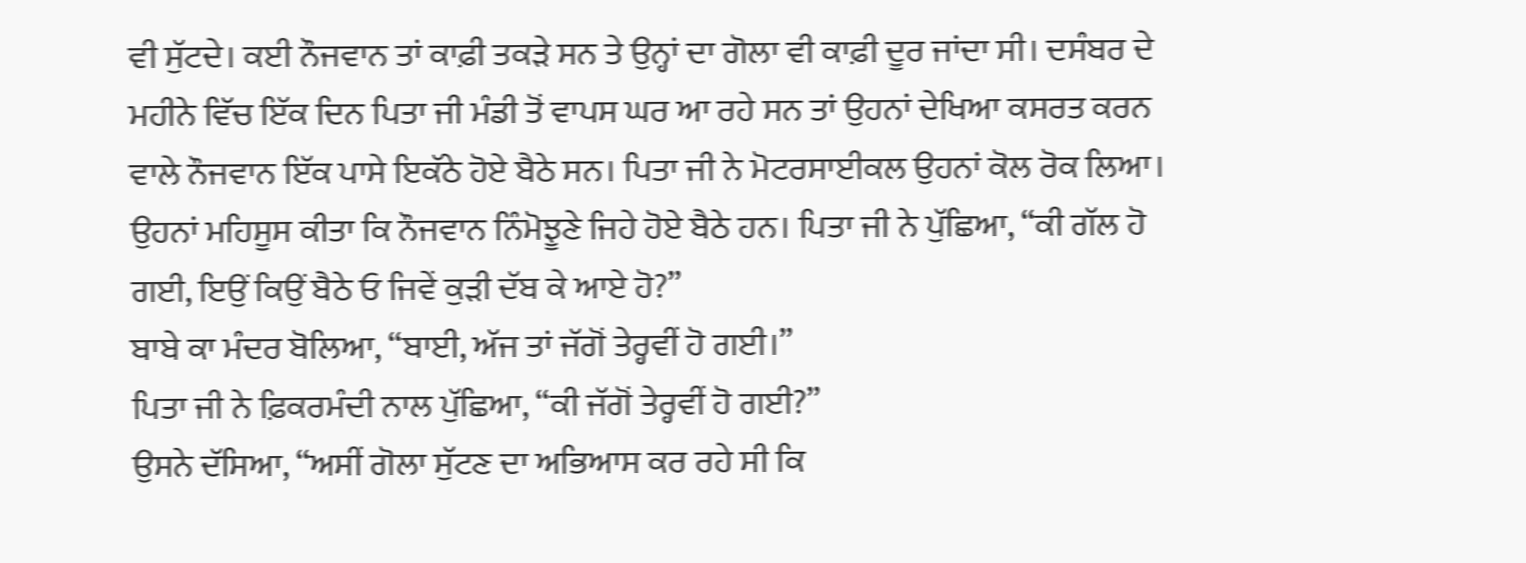ਵੀ ਸੁੱਟਦੇ। ਕਈ ਨੌਜਵਾਨ ਤਾਂ ਕਾਫ਼ੀ ਤਕੜੇ ਸਨ ਤੇ ਉਨ੍ਹਾਂ ਦਾ ਗੋਲਾ ਵੀ ਕਾਫ਼ੀ ਦੂਰ ਜਾਂਦਾ ਸੀ। ਦਸੰਬਰ ਦੇ ਮਹੀਨੇ ਵਿੱਚ ਇੱਕ ਦਿਨ ਪਿਤਾ ਜੀ ਮੰਡੀ ਤੋਂ ਵਾਪਸ ਘਰ ਆ ਰਹੇ ਸਨ ਤਾਂ ਉਹਨਾਂ ਦੇਖਿਆ ਕਸਰਤ ਕਰਨ ਵਾਲੇ ਨੌਜਵਾਨ ਇੱਕ ਪਾਸੇ ਇਕੱਠੇ ਹੋਏ ਬੈਠੇ ਸਨ। ਪਿਤਾ ਜੀ ਨੇ ਮੋਟਰਸਾਈਕਲ ਉਹਨਾਂ ਕੋਲ ਰੋਕ ਲਿਆ। ਉਹਨਾਂ ਮਹਿਸੂਸ ਕੀਤਾ ਕਿ ਨੌਜਵਾਨ ਨਿੰਮੋਝੂਣੇ ਜਿਹੇ ਹੋਏ ਬੈਠੇ ਹਨ। ਪਿਤਾ ਜੀ ਨੇ ਪੁੱਛਿਆ, “ਕੀ ਗੱਲ ਹੋ ਗਈ, ਇਉਂ ਕਿਉਂ ਬੈਠੇ ਓ ਜਿਵੇਂ ਕੁੜੀ ਦੱਬ ਕੇ ਆਏ ਹੋ?”
ਬਾਬੇ ਕਾ ਮੰਦਰ ਬੋਲਿਆ, “ਬਾਈ, ਅੱਜ ਤਾਂ ਜੱਗੋਂ ਤੇਰ੍ਹਵੀਂ ਹੋ ਗਈ।”
ਪਿਤਾ ਜੀ ਨੇ ਫ਼ਿਕਰਮੰਦੀ ਨਾਲ ਪੁੱਛਿਆ, “ਕੀ ਜੱਗੋਂ ਤੇਰ੍ਹਵੀਂ ਹੋ ਗਈ?”
ਉਸਨੇ ਦੱਸਿਆ, “ਅਸੀਂ ਗੋਲਾ ਸੁੱਟਣ ਦਾ ਅਭਿਆਸ ਕਰ ਰਹੇ ਸੀ ਕਿ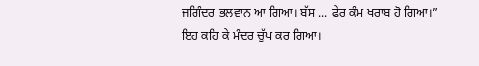ਜਗਿੰਦਰ ਭਲਵਾਨ ਆ ਗਿਆ। ਬੱਸ ... ਫੇਰ ਕੰਮ ਖਰਾਬ ਹੋ ਗਿਆ।” ਇਹ ਕਹਿ ਕੇ ਮੰਦਰ ਚੁੱਪ ਕਰ ਗਿਆ।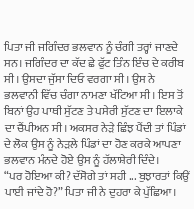ਪਿਤਾ ਜੀ ਜਗਿੰਦਰ ਭਲਵਾਨ ਨੂੰ ਚੰਗੀ ਤਰ੍ਹਾਂ ਜਾਣਦੇ ਸਨ। ਜਗਿੰਦਰ ਦਾ ਕੱਦ ਛੇ ਫੁੱਟ ਤਿੰਨ ਇੰਚ ਦੇ ਕਰੀਬ ਸੀ। ਉਸਦਾ ਜੁੱਸਾ ਦਿਓ ਵਰਗਾ ਸੀ। ਉਸ ਨੇ ਭਲਵਾਨੀ ਵਿੱਚ ਚੰਗਾ ਨਾਮਣਾ ਖੱਟਿਆ ਸੀ। ਇਸ ਤੋਂ ਬਿਨਾਂ ਉਹ ਪਾਥੀ ਸੁੱਟਣ ਤੇ ਪਸੇਰੀ ਸੁੱਟਣ ਦਾ ਇਲਾਕੇ ਦਾ ਚੈਂਪੀਅਨ ਸੀ। ਅਕਸਰ ਨੇੜੇ ਛਿੰਝ ਪੈਂਦੀ ਤਾਂ ਪਿੰਡਾਂ ਦੇ ਲੋਕ ਉਸ ਨੂੰ ਨੇੜਲੇ ਪਿੰਡਾਂ ਦਾ ਹੋਣ ਕਰਕੇ ਆਪਣਾ ਭਲਵਾਨ ਮੰਨਦੇ ਹੋਏ ਉਸ ਨੂੰ ਹੱਲਾਸ਼ੇਰੀ ਦਿੰਦੇ।
“ਪਰ ਹੋਇਆ ਕੀ? ਦੱਸੋਗੇ ਤਾਂ ਸਹੀ ... ਬੁਝਾਰਤਾਂ ਕਿਉਂ ਪਾਈ ਜਾਂਦੇ ਹੋ?” ਪਿਤਾ ਜੀ ਨੇ ਦੁਹਰਾ ਕੇ ਪੁੱਛਿਆ।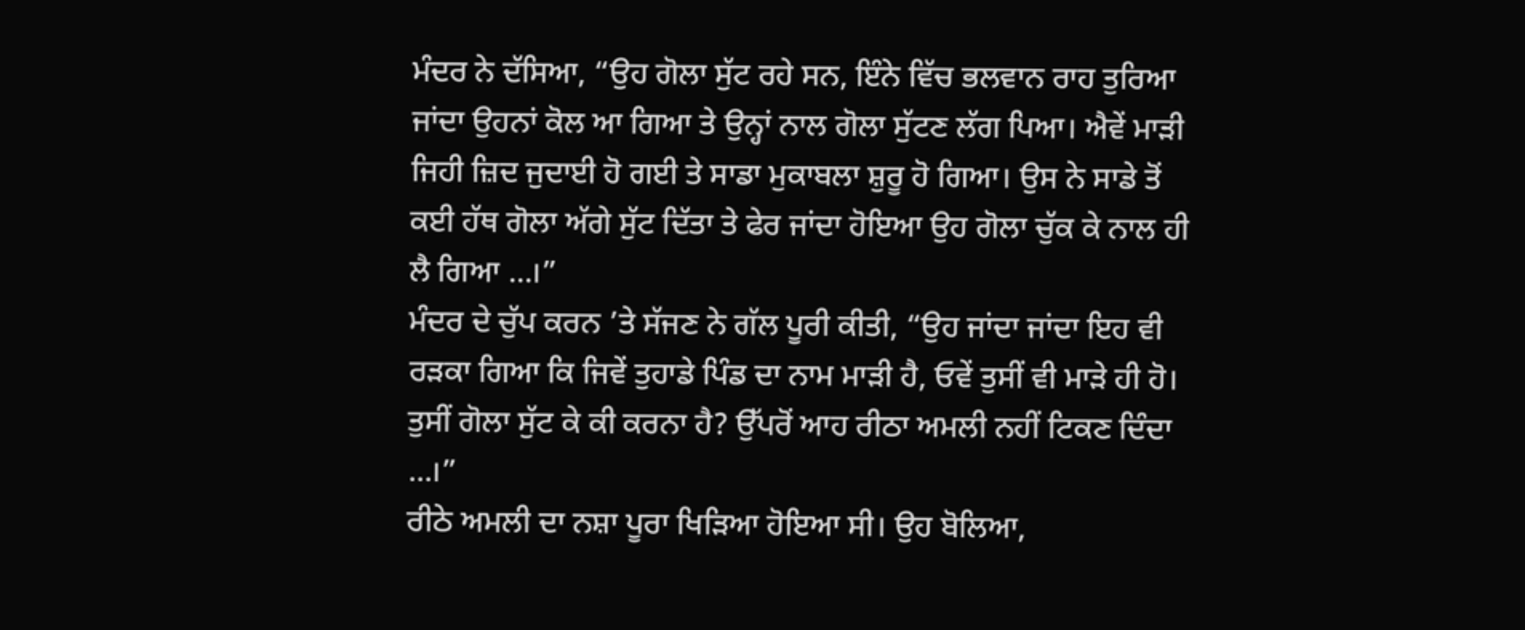ਮੰਦਰ ਨੇ ਦੱਸਿਆ, “ਉਹ ਗੋਲਾ ਸੁੱਟ ਰਹੇ ਸਨ, ਇੰਨੇ ਵਿੱਚ ਭਲਵਾਨ ਰਾਹ ਤੁਰਿਆ ਜਾਂਦਾ ਉਹਨਾਂ ਕੋਲ ਆ ਗਿਆ ਤੇ ਉਨ੍ਹਾਂ ਨਾਲ ਗੋਲਾ ਸੁੱਟਣ ਲੱਗ ਪਿਆ। ਐਵੇਂ ਮਾੜੀ ਜਿਹੀ ਜ਼ਿਦ ਜੁਦਾਈ ਹੋ ਗਈ ਤੇ ਸਾਡਾ ਮੁਕਾਬਲਾ ਸ਼ੁਰੂ ਹੋ ਗਿਆ। ਉਸ ਨੇ ਸਾਡੇ ਤੋਂ ਕਈ ਹੱਥ ਗੋਲਾ ਅੱਗੇ ਸੁੱਟ ਦਿੱਤਾ ਤੇ ਫੇਰ ਜਾਂਦਾ ਹੋਇਆ ਉਹ ਗੋਲਾ ਚੁੱਕ ਕੇ ਨਾਲ ਹੀ ਲੈ ਗਿਆ ...।”
ਮੰਦਰ ਦੇ ਚੁੱਪ ਕਰਨ ’ਤੇ ਸੱਜਣ ਨੇ ਗੱਲ ਪੂਰੀ ਕੀਤੀ, “ਉਹ ਜਾਂਦਾ ਜਾਂਦਾ ਇਹ ਵੀ ਰੜਕਾ ਗਿਆ ਕਿ ਜਿਵੇਂ ਤੁਹਾਡੇ ਪਿੰਡ ਦਾ ਨਾਮ ਮਾੜੀ ਹੈ, ਓਵੇਂ ਤੁਸੀਂ ਵੀ ਮਾੜੇ ਹੀ ਹੋ। ਤੁਸੀਂ ਗੋਲਾ ਸੁੱਟ ਕੇ ਕੀ ਕਰਨਾ ਹੈ? ਉੱਪਰੋਂ ਆਹ ਰੀਠਾ ਅਮਲੀ ਨਹੀਂ ਟਿਕਣ ਦਿੰਦਾ ...।”
ਰੀਠੇ ਅਮਲੀ ਦਾ ਨਸ਼ਾ ਪੂਰਾ ਖਿੜਿਆ ਹੋਇਆ ਸੀ। ਉਹ ਬੋਲਿਆ,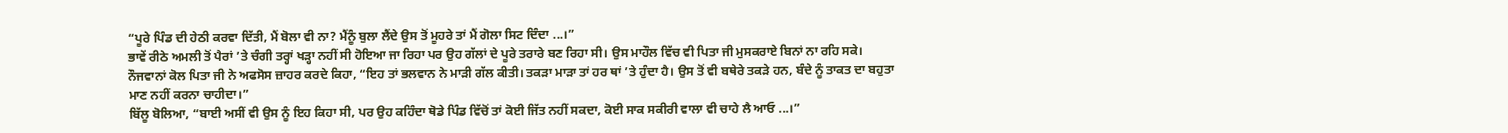“ਪੂਰੇ ਪਿੰਡ ਦੀ ਹੇਠੀ ਕਰਵਾ ਦਿੱਤੀ, ਮੈਂ ਬੋਲਾ ਵੀ ਨਾ? ਮੈਂਨੂੰ ਬੁਲਾ ਲੈਂਦੇ ਉਸ ਤੋਂ ਮੂਹਰੇ ਤਾਂ ਮੈਂ ਗੋਲਾ ਸਿਟ ਦਿੰਦਾ ...।”
ਭਾਵੇਂ ਰੀਠੇ ਅਮਲੀ ਤੋਂ ਪੈਰਾਂ ’ਤੇ ਚੰਗੀ ਤਰ੍ਹਾਂ ਖੜ੍ਹਾ ਨਹੀਂ ਸੀ ਹੋਇਆ ਜਾ ਰਿਹਾ ਪਰ ਉਹ ਗੱਲਾਂ ਦੇ ਪੂਰੇ ਤਰਾਰੇ ਬਣ ਰਿਹਾ ਸੀ। ਉਸ ਮਾਹੌਲ ਵਿੱਚ ਵੀ ਪਿਤਾ ਜੀ ਮੁਸਕਰਾਏ ਬਿਨਾਂ ਨਾ ਰਹਿ ਸਕੇ।
ਨੌਜਵਾਨਾਂ ਕੋਲ ਪਿਤਾ ਜੀ ਨੇ ਅਫਸੋਸ ਜ਼ਾਹਰ ਕਰਦੇ ਕਿਹਾ, “ਇਹ ਤਾਂ ਭਲਵਾਨ ਨੇ ਮਾੜੀ ਗੱਲ ਕੀਤੀ। ਤਕੜਾ ਮਾੜਾ ਤਾਂ ਹਰ ਥਾਂ ’ਤੇ ਹੁੰਦਾ ਹੈ। ਉਸ ਤੋਂ ਵੀ ਬਥੇਰੇ ਤਕੜੇ ਹਨ, ਬੰਦੇ ਨੂੰ ਤਾਕਤ ਦਾ ਬਹੁਤਾ ਮਾਣ ਨਹੀਂ ਕਰਨਾ ਚਾਹੀਦਾ।”
ਬਿੱਲੂ ਬੋਲਿਆ, “ਬਾਈ ਅਸੀਂ ਵੀ ਉਸ ਨੂੰ ਇਹ ਕਿਹਾ ਸੀ, ਪਰ ਉਹ ਕਹਿੰਦਾ ਥੋਡੇ ਪਿੰਡ ਵਿੱਚੋਂ ਤਾਂ ਕੋਈ ਜਿੱਤ ਨਹੀਂ ਸਕਦਾ, ਕੋਈ ਸਾਕ ਸਕੀਰੀ ਵਾਲਾ ਵੀ ਚਾਹੇ ਲੈ ਆਓ ...।”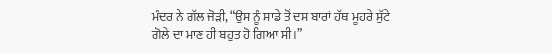ਮੰਦਰ ਨੇ ਗੱਲ ਜੋੜੀ, “ਉਸ ਨੂੰ ਸਾਡੇ ਤੋਂ ਦਸ ਬਾਰਾਂ ਹੱਥ ਮੂਹਰੇ ਸੁੱਟੇ ਗੋਲੇ ਦਾ ਮਾਣ ਹੀ ਬਹੁਤ ਹੋ ਗਿਆ ਸੀ।”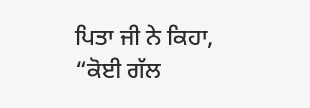ਪਿਤਾ ਜੀ ਨੇ ਕਿਹਾ, “ਕੋਈ ਗੱਲ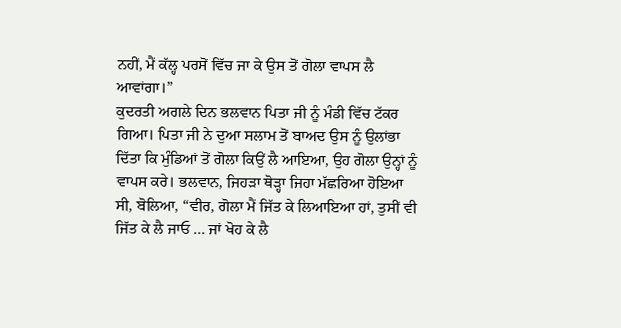ਨਹੀਂ, ਮੈਂ ਕੱਲ੍ਹ ਪਰਸੋਂ ਵਿੱਚ ਜਾ ਕੇ ਉਸ ਤੋਂ ਗੋਲਾ ਵਾਪਸ ਲੈ ਆਵਾਂਗਾ।”
ਕੁਦਰਤੀ ਅਗਲੇ ਦਿਨ ਭਲਵਾਨ ਪਿਤਾ ਜੀ ਨੂੰ ਮੰਡੀ ਵਿੱਚ ਟੱਕਰ ਗਿਆ। ਪਿਤਾ ਜੀ ਨੇ ਦੁਆ ਸਲਾਮ ਤੋਂ ਬਾਅਦ ਉਸ ਨੂੰ ਉਲਾਂਭਾ ਦਿੱਤਾ ਕਿ ਮੁੰਡਿਆਂ ਤੋਂ ਗੋਲਾ ਕਿਉਂ ਲੈ ਆਇਆ, ਉਹ ਗੋਲਾ ਉਨ੍ਹਾਂ ਨੂੰ ਵਾਪਸ ਕਰੇ। ਭਲਵਾਨ, ਜਿਹੜਾ ਥੋੜ੍ਹਾ ਜਿਹਾ ਮੱਛਰਿਆ ਹੋਇਆ ਸੀ, ਬੋਲਿਆ, “ਵੀਰ, ਗੋਲਾ ਮੈਂ ਜਿੱਤ ਕੇ ਲਿਆਇਆ ਹਾਂ, ਤੁਸੀਂ ਵੀ ਜਿੱਤ ਕੇ ਲੈ ਜਾਓ ... ਜਾਂ ਖੋਹ ਕੇ ਲੈ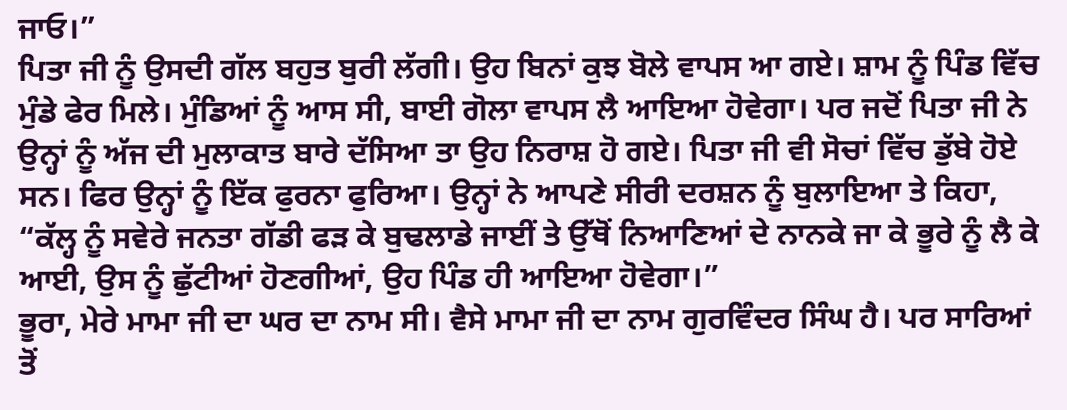ਜਾਓ।”
ਪਿਤਾ ਜੀ ਨੂੰ ਉਸਦੀ ਗੱਲ ਬਹੁਤ ਬੁਰੀ ਲੱਗੀ। ਉਹ ਬਿਨਾਂ ਕੁਝ ਬੋਲੇ ਵਾਪਸ ਆ ਗਏ। ਸ਼ਾਮ ਨੂੰ ਪਿੰਡ ਵਿੱਚ ਮੁੰਡੇ ਫੇਰ ਮਿਲੇ। ਮੁੰਡਿਆਂ ਨੂੰ ਆਸ ਸੀ, ਬਾਈ ਗੋਲਾ ਵਾਪਸ ਲੈ ਆਇਆ ਹੋਵੇਗਾ। ਪਰ ਜਦੋਂ ਪਿਤਾ ਜੀ ਨੇ ਉਨ੍ਹਾਂ ਨੂੰ ਅੱਜ ਦੀ ਮੁਲਾਕਾਤ ਬਾਰੇ ਦੱਸਿਆ ਤਾ ਉਹ ਨਿਰਾਸ਼ ਹੋ ਗਏ। ਪਿਤਾ ਜੀ ਵੀ ਸੋਚਾਂ ਵਿੱਚ ਡੁੱਬੇ ਹੋਏ ਸਨ। ਫਿਰ ਉਨ੍ਹਾਂ ਨੂੰ ਇੱਕ ਫੁਰਨਾ ਫੁਰਿਆ। ਉਨ੍ਹਾਂ ਨੇ ਆਪਣੇ ਸੀਰੀ ਦਰਸ਼ਨ ਨੂੰ ਬੁਲਾਇਆ ਤੇ ਕਿਹਾ, “ਕੱਲ੍ਹ ਨੂੰ ਸਵੇਰੇ ਜਨਤਾ ਗੱਡੀ ਫੜ ਕੇ ਬੁਢਲਾਡੇ ਜਾਈਂ ਤੇ ਉੱਥੋਂ ਨਿਆਣਿਆਂ ਦੇ ਨਾਨਕੇ ਜਾ ਕੇ ਭੂਰੇ ਨੂੰ ਲੈ ਕੇ ਆਈ, ਉਸ ਨੂੰ ਛੁੱਟੀਆਂ ਹੋਣਗੀਆਂ, ਉਹ ਪਿੰਡ ਹੀ ਆਇਆ ਹੋਵੇਗਾ।”
ਭੂਰਾ, ਮੇਰੇ ਮਾਮਾ ਜੀ ਦਾ ਘਰ ਦਾ ਨਾਮ ਸੀ। ਵੈਸੇ ਮਾਮਾ ਜੀ ਦਾ ਨਾਮ ਗੁਰਵਿੰਦਰ ਸਿੰਘ ਹੈ। ਪਰ ਸਾਰਿਆਂ ਤੋਂ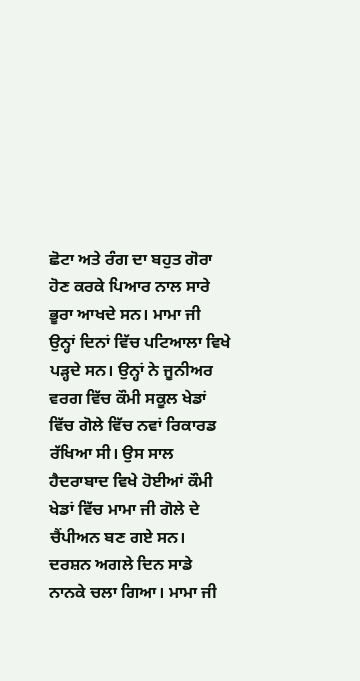ਛੋਟਾ ਅਤੇ ਰੰਗ ਦਾ ਬਹੁਤ ਗੋਰਾ ਹੋਣ ਕਰਕੇ ਪਿਆਰ ਨਾਲ ਸਾਰੇ ਭੂਰਾ ਆਖਦੇ ਸਨ। ਮਾਮਾ ਜੀ ਉਨ੍ਹਾਂ ਦਿਨਾਂ ਵਿੱਚ ਪਟਿਆਲਾ ਵਿਖੇ ਪੜ੍ਹਦੇ ਸਨ। ਉਨ੍ਹਾਂ ਨੇ ਜੂਨੀਅਰ ਵਰਗ ਵਿੱਚ ਕੌਮੀ ਸਕੂਲ ਖੇਡਾਂ ਵਿੱਚ ਗੋਲੇ ਵਿੱਚ ਨਵਾਂ ਰਿਕਾਰਡ ਰੱਖਿਆ ਸੀ। ਉਸ ਸਾਲ ਹੈਦਰਾਬਾਦ ਵਿਖੇ ਹੋਈਆਂ ਕੌਮੀ ਖੇਡਾਂ ਵਿੱਚ ਮਾਮਾ ਜੀ ਗੋਲੇ ਦੇ ਚੈਂਪੀਅਨ ਬਣ ਗਏ ਸਨ।
ਦਰਸ਼ਨ ਅਗਲੇ ਦਿਨ ਸਾਡੇ ਨਾਨਕੇ ਚਲਾ ਗਿਆ। ਮਾਮਾ ਜੀ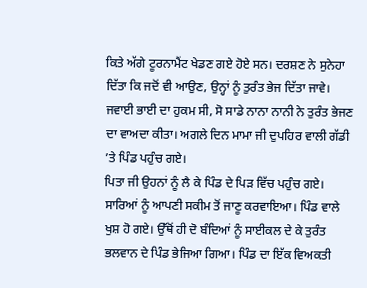ਕਿਤੇ ਅੱਗੇ ਟੂਰਨਾਮੈਂਟ ਖੇਡਣ ਗਏ ਹੋਏ ਸਨ। ਦਰਸ਼ਣ ਨੇ ਸੁਨੇਹਾ ਦਿੱਤਾ ਕਿ ਜਦੋਂ ਵੀ ਆਉਣ, ਉਨ੍ਹਾਂ ਨੂੰ ਤੁਰੰਤ ਭੇਜ ਦਿੱਤਾ ਜਾਵੇ। ਜਵਾਈ ਭਾਈ ਦਾ ਹੁਕਮ ਸੀ, ਸੋ ਸਾਡੇ ਨਾਨਾ ਨਾਨੀ ਨੇ ਤੁਰੰਤ ਭੇਜਣ ਦਾ ਵਾਅਦਾ ਕੀਤਾ। ਅਗਲੇ ਦਿਨ ਮਾਮਾ ਜੀ ਦੁਪਹਿਰ ਵਾਲੀ ਗੱਡੀ ’ਤੇ ਪਿੰਡ ਪਹੁੰਚ ਗਏ।
ਪਿਤਾ ਜੀ ਉਹਨਾਂ ਨੂੰ ਲੈ ਕੇ ਪਿੰਡ ਦੇ ਪਿੜ ਵਿੱਚ ਪਹੁੰਚ ਗਏ। ਸਾਰਿਆਂ ਨੂੰ ਆਪਣੀ ਸਕੀਮ ਤੋਂ ਜਾਣੂ ਕਰਵਾਇਆ। ਪਿੰਡ ਵਾਲੇ ਖੁਸ਼ ਹੋ ਗਏ। ਉੱਥੋਂ ਹੀ ਦੋ ਬੰਦਿਆਂ ਨੂੰ ਸਾਈਕਲ ਦੇ ਕੇ ਤੁਰੰਤ ਭਲਵਾਨ ਦੇ ਪਿੰਡ ਭੇਜਿਆ ਗਿਆ। ਪਿੰਡ ਦਾ ਇੱਕ ਵਿਅਕਤੀ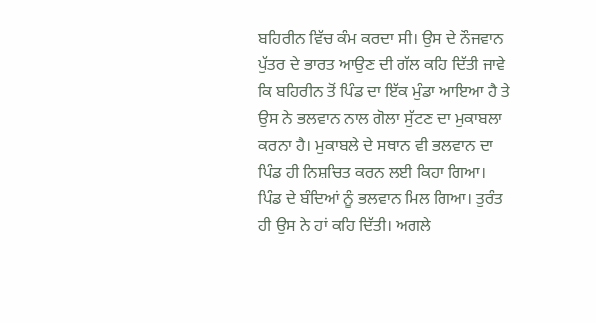ਬਹਿਰੀਨ ਵਿੱਚ ਕੰਮ ਕਰਦਾ ਸੀ। ਉਸ ਦੇ ਨੌਜਵਾਨ ਪੁੱਤਰ ਦੇ ਭਾਰਤ ਆਉਣ ਦੀ ਗੱਲ ਕਹਿ ਦਿੱਤੀ ਜਾਵੇ ਕਿ ਬਹਿਰੀਨ ਤੋਂ ਪਿੰਡ ਦਾ ਇੱਕ ਮੁੰਡਾ ਆਇਆ ਹੈ ਤੇ ਉਸ ਨੇ ਭਲਵਾਨ ਨਾਲ ਗੋਲਾ ਸੁੱਟਣ ਦਾ ਮੁਕਾਬਲਾ ਕਰਨਾ ਹੈ। ਮੁਕਾਬਲੇ ਦੇ ਸਥਾਨ ਵੀ ਭਲਵਾਨ ਦਾ ਪਿੰਡ ਹੀ ਨਿਸ਼ਚਿਤ ਕਰਨ ਲਈ ਕਿਹਾ ਗਿਆ।
ਪਿੰਡ ਦੇ ਬੰਦਿਆਂ ਨੂੰ ਭਲਵਾਨ ਮਿਲ ਗਿਆ। ਤੁਰੰਤ ਹੀ ਉਸ ਨੇ ਹਾਂ ਕਹਿ ਦਿੱਤੀ। ਅਗਲੇ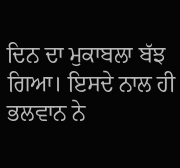ਦਿਨ ਦਾ ਮੁਕਾਬਲਾ ਬੱਝ ਗਿਆ। ਇਸਦੇ ਨਾਲ ਹੀ ਭਲਵਾਨ ਨੇ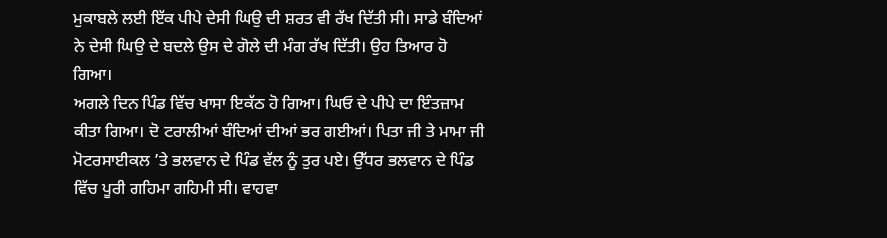ਮੁਕਾਬਲੇ ਲਈ ਇੱਕ ਪੀਪੇ ਦੇਸੀ ਘਿਉ ਦੀ ਸ਼ਰਤ ਵੀ ਰੱਖ ਦਿੱਤੀ ਸੀ। ਸਾਡੇ ਬੰਦਿਆਂ ਨੇ ਦੇਸੀ ਘਿਉ ਦੇ ਬਦਲੇ ਉਸ ਦੇ ਗੋਲੇ ਦੀ ਮੰਗ ਰੱਖ ਦਿੱਤੀ। ਉਹ ਤਿਆਰ ਹੋ ਗਿਆ।
ਅਗਲੇ ਦਿਨ ਪਿੰਡ ਵਿੱਚ ਖਾਸਾ ਇਕੱਠ ਹੋ ਗਿਆ। ਘਿਓ ਦੇ ਪੀਪੇ ਦਾ ਇੰਤਜ਼ਾਮ ਕੀਤਾ ਗਿਆ। ਦੋ ਟਰਾਲੀਆਂ ਬੰਦਿਆਂ ਦੀਆਂ ਭਰ ਗਈਆਂ। ਪਿਤਾ ਜੀ ਤੇ ਮਾਮਾ ਜੀ ਮੋਟਰਸਾਈਕਲ ’ਤੇ ਭਲਵਾਨ ਦੇ ਪਿੰਡ ਵੱਲ ਨੂੰ ਤੁਰ ਪਏ। ਉੱਧਰ ਭਲਵਾਨ ਦੇ ਪਿੰਡ ਵਿੱਚ ਪੂਰੀ ਗਹਿਮਾ ਗਹਿਮੀ ਸੀ। ਵਾਹਵਾ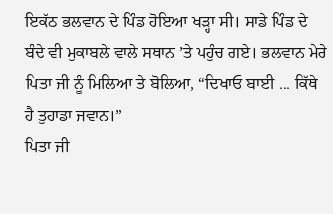ਇਕੱਠ ਭਲਵਾਨ ਦੇ ਪਿੰਡ ਹੋਇਆ ਖੜ੍ਹਾ ਸੀ। ਸਾਡੇ ਪਿੰਡ ਦੇ ਬੰਦੇ ਵੀ ਮੁਕਾਬਲੇ ਵਾਲੇ ਸਥਾਨ ’ਤੇ ਪਹੁੰਚ ਗਏ। ਭਲਵਾਨ ਮੇਰੇ ਪਿਤਾ ਜੀ ਨੂੰ ਮਿਲਿਆ ਤੇ ਬੋਲਿਆ, “ਦਿਖਾਓ ਬਾਈ ... ਕਿੱਥੇ ਹੈ ਤੁਹਾਡਾ ਜਵਾਨ।”
ਪਿਤਾ ਜੀ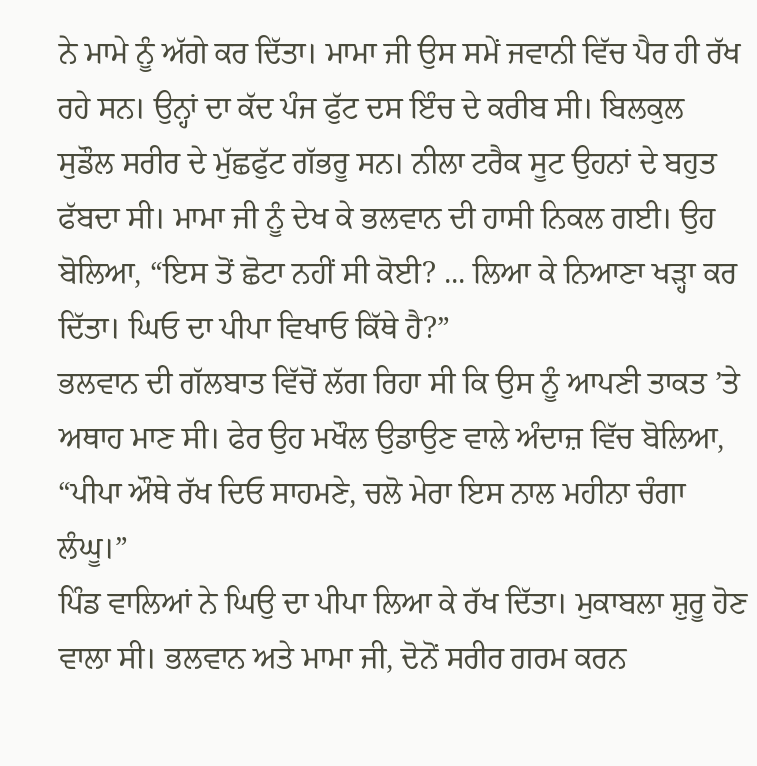ਨੇ ਮਾਮੇ ਨੂੰ ਅੱਗੇ ਕਰ ਦਿੱਤਾ। ਮਾਮਾ ਜੀ ਉਸ ਸਮੇਂ ਜਵਾਨੀ ਵਿੱਚ ਪੈਰ ਹੀ ਰੱਖ ਰਹੇ ਸਨ। ਉਨ੍ਹਾਂ ਦਾ ਕੱਦ ਪੰਜ ਫੁੱਟ ਦਸ ਇੰਚ ਦੇ ਕਰੀਬ ਸੀ। ਬਿਲਕੁਲ ਸੁਡੌਲ ਸਰੀਰ ਦੇ ਮੁੱਛਫੁੱਟ ਗੱਭਰੂ ਸਨ। ਨੀਲਾ ਟਰੈਕ ਸੂਟ ਉਹਨਾਂ ਦੇ ਬਹੁਤ ਫੱਬਦਾ ਸੀ। ਮਾਮਾ ਜੀ ਨੂੰ ਦੇਖ ਕੇ ਭਲਵਾਨ ਦੀ ਹਾਸੀ ਨਿਕਲ ਗਈ। ਉਹ ਬੋਲਿਆ, “ਇਸ ਤੋਂ ਛੋਟਾ ਨਹੀਂ ਸੀ ਕੋਈ? ... ਲਿਆ ਕੇ ਨਿਆਣਾ ਖੜ੍ਹਾ ਕਰ ਦਿੱਤਾ। ਘਿਓ ਦਾ ਪੀਪਾ ਵਿਖਾਓ ਕਿੱਥੇ ਹੈ?”
ਭਲਵਾਨ ਦੀ ਗੱਲਬਾਤ ਵਿੱਚੋਂ ਲੱਗ ਰਿਹਾ ਸੀ ਕਿ ਉਸ ਨੂੰ ਆਪਣੀ ਤਾਕਤ ’ਤੇ ਅਥਾਹ ਮਾਣ ਸੀ। ਫੇਰ ਉਹ ਮਖੌਲ ਉਡਾਉਣ ਵਾਲੇ ਅੰਦਾਜ਼ ਵਿੱਚ ਬੋਲਿਆ, “ਪੀਪਾ ਔਥੇ ਰੱਖ ਦਿਓ ਸਾਹਮਣੇ, ਚਲੋ ਮੇਰਾ ਇਸ ਨਾਲ ਮਹੀਨਾ ਚੰਗਾ ਲੰਘੂ।”
ਪਿੰਡ ਵਾਲਿਆਂ ਨੇ ਘਿਉ ਦਾ ਪੀਪਾ ਲਿਆ ਕੇ ਰੱਖ ਦਿੱਤਾ। ਮੁਕਾਬਲਾ ਸ਼ੁਰੂ ਹੋਣ ਵਾਲਾ ਸੀ। ਭਲਵਾਨ ਅਤੇ ਮਾਮਾ ਜੀ, ਦੋਨੋਂ ਸਰੀਰ ਗਰਮ ਕਰਨ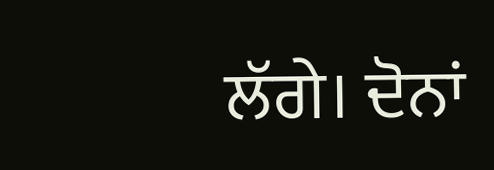ਲੱਗੇ। ਦੋਨਾਂ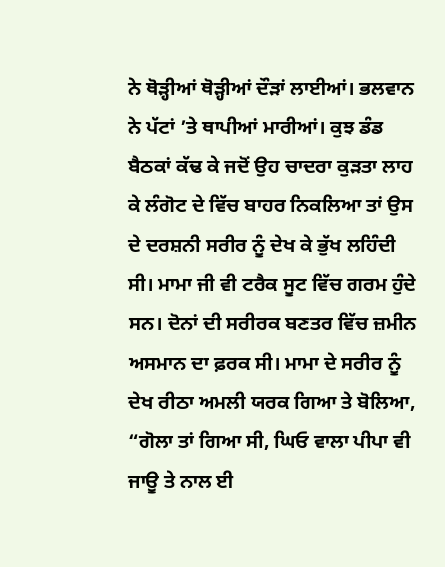ਨੇ ਥੋੜ੍ਹੀਆਂ ਥੋੜ੍ਹੀਆਂ ਦੌੜਾਂ ਲਾਈਆਂ। ਭਲਵਾਨ ਨੇ ਪੱਟਾਂ ’ਤੇ ਥਾਪੀਆਂ ਮਾਰੀਆਂ। ਕੁਝ ਡੰਡ ਬੈਠਕਾਂ ਕੱਢ ਕੇ ਜਦੋਂ ਉਹ ਚਾਦਰਾ ਕੁੜਤਾ ਲਾਹ ਕੇ ਲੰਗੋਟ ਦੇ ਵਿੱਚ ਬਾਹਰ ਨਿਕਲਿਆ ਤਾਂ ਉਸ ਦੇ ਦਰਸ਼ਨੀ ਸਰੀਰ ਨੂੰ ਦੇਖ ਕੇ ਭੁੱਖ ਲਹਿੰਦੀ ਸੀ। ਮਾਮਾ ਜੀ ਵੀ ਟਰੈਕ ਸੂਟ ਵਿੱਚ ਗਰਮ ਹੁੰਦੇ ਸਨ। ਦੋਨਾਂ ਦੀ ਸਰੀਰਕ ਬਣਤਰ ਵਿੱਚ ਜ਼ਮੀਨ ਅਸਮਾਨ ਦਾ ਫ਼ਰਕ ਸੀ। ਮਾਮਾ ਦੇ ਸਰੀਰ ਨੂੰ ਦੇਖ ਰੀਠਾ ਅਮਲੀ ਯਰਕ ਗਿਆ ਤੇ ਬੋਲਿਆ, “ਗੋਲਾ ਤਾਂ ਗਿਆ ਸੀ, ਘਿਓ ਵਾਲਾ ਪੀਪਾ ਵੀ ਜਾਊ ਤੇ ਨਾਲ ਈ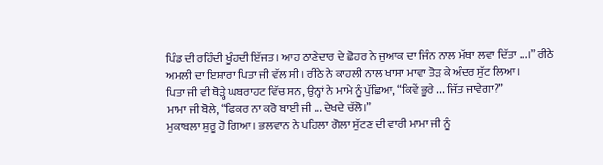ਪਿੰਡ ਦੀ ਰਹਿੰਦੀ ਖੂੰਹਦੀ ਇੱਜਤ। ਆਹ ਠਾਣੇਦਾਰ ਦੇ ਛੋਹਰ ਨੇ ਜੁਆਕ ਦਾ ਜਿੰਨ ਨਾਲ ਮੱਥਾ ਲਵਾ ਦਿੱਤਾ ...।” ਰੀਠੇ ਅਮਲੀ ਦਾ ਇਸ਼ਾਰਾ ਪਿਤਾ ਜੀ ਵੱਲ ਸੀ। ਰੀਠੇ ਨੇ ਕਾਹਲੀ ਨਾਲ ਖਾਸਾ ਮਾਵਾ ਤੋੜ ਕੇ ਅੰਦਰ ਸੁੱਟ ਲਿਆ।
ਪਿਤਾ ਜੀ ਵੀ ਥੋੜ੍ਹੇ ਘਬਰਾਹਟ ਵਿੱਚ ਸਨ, ਉਨ੍ਹਾਂ ਨੇ ਮਾਮੇ ਨੂੰ ਪੁੱਛਿਆ, “ਕਿਵੇਂ ਭੂਰੇ ... ਜਿੱਤ ਜਾਵੇਗਾ?”
ਮਾਮਾ ਜੀ ਬੋਲੇ, “ਫਿਕਰ ਨਾ ਕਰੋ ਬਾਈ ਜੀ ... ਦੇਖਦੇ ਚੱਲੋ।”
ਮੁਕਾਬਲਾ ਸ਼ੁਰੂ ਹੋ ਗਿਆ। ਭਲਵਾਨ ਨੇ ਪਹਿਲਾ ਗੋਲਾ ਸੁੱਟਣ ਦੀ ਵਾਰੀ ਮਾਮਾ ਜੀ ਨੂੰ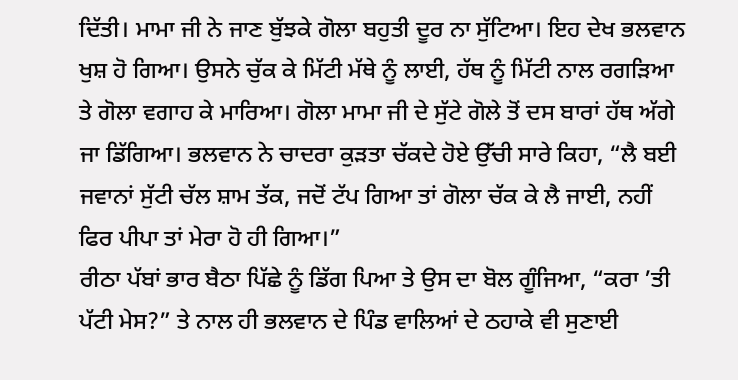ਦਿੱਤੀ। ਮਾਮਾ ਜੀ ਨੇ ਜਾਣ ਬੁੱਝਕੇ ਗੋਲਾ ਬਹੁਤੀ ਦੂਰ ਨਾ ਸੁੱਟਿਆ। ਇਹ ਦੇਖ ਭਲਵਾਨ ਖੁਸ਼ ਹੋ ਗਿਆ। ਉਸਨੇ ਚੁੱਕ ਕੇ ਮਿੱਟੀ ਮੱਥੇ ਨੂੰ ਲਾਈ, ਹੱਥ ਨੂੰ ਮਿੱਟੀ ਨਾਲ ਰਗੜਿਆ ਤੇ ਗੋਲਾ ਵਗਾਹ ਕੇ ਮਾਰਿਆ। ਗੋਲਾ ਮਾਮਾ ਜੀ ਦੇ ਸੁੱਟੇ ਗੋਲੇ ਤੋਂ ਦਸ ਬਾਰਾਂ ਹੱਥ ਅੱਗੇ ਜਾ ਡਿੱਗਿਆ। ਭਲਵਾਨ ਨੇ ਚਾਦਰਾ ਕੁੜਤਾ ਚੱਕਦੇ ਹੋਏ ਉੱਚੀ ਸਾਰੇ ਕਿਹਾ, “ਲੈ ਬਈ ਜਵਾਨਾਂ ਸੁੱਟੀ ਚੱਲ ਸ਼ਾਮ ਤੱਕ, ਜਦੋਂ ਟੱਪ ਗਿਆ ਤਾਂ ਗੋਲਾ ਚੱਕ ਕੇ ਲੈ ਜਾਈ, ਨਹੀਂ ਫਿਰ ਪੀਪਾ ਤਾਂ ਮੇਰਾ ਹੋ ਹੀ ਗਿਆ।”
ਰੀਠਾ ਪੱਬਾਂ ਭਾਰ ਬੈਠਾ ਪਿੱਛੇ ਨੂੰ ਡਿੱਗ ਪਿਆ ਤੇ ਉਸ ਦਾ ਬੋਲ ਗੂੰਜਿਆ, “ਕਰਾ ’ਤੀ ਪੱਟੀ ਮੇਸ?” ਤੇ ਨਾਲ ਹੀ ਭਲਵਾਨ ਦੇ ਪਿੰਡ ਵਾਲਿਆਂ ਦੇ ਠਹਾਕੇ ਵੀ ਸੁਣਾਈ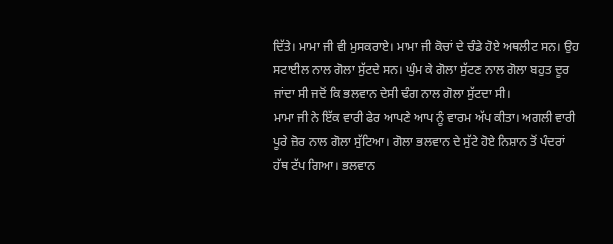ਦਿੱਤੇ। ਮਾਮਾ ਜੀ ਵੀ ਮੁਸਕਰਾਏ। ਮਾਮਾ ਜੀ ਕੋਚਾਂ ਦੇ ਚੰਡੇ ਹੋਏ ਅਥਲੀਟ ਸਨ। ਉਹ ਸਟਾਈਲ ਨਾਲ ਗੋਲਾ ਸੁੱਟਦੇ ਸਨ। ਘੁੰਮ ਕੇ ਗੋਲਾ ਸੁੱਟਣ ਨਾਲ ਗੋਲਾ ਬਹੁਤ ਦੂਰ ਜਾਂਦਾ ਸੀ ਜਦੋਂ ਕਿ ਭਲਵਾਨ ਦੇਸੀ ਢੰਗ ਨਾਲ ਗੋਲਾ ਸੁੱਟਦਾ ਸੀ।
ਮਾਮਾ ਜੀ ਨੇ ਇੱਕ ਵਾਰੀ ਫੇਰ ਆਪਣੇ ਆਪ ਨੂੰ ਵਾਰਮ ਅੱਪ ਕੀਤਾ। ਅਗਲੀ ਵਾਰੀ ਪੂਰੇ ਜ਼ੋਰ ਨਾਲ ਗੋਲਾ ਸੁੱਟਿਆ। ਗੋਲਾ ਭਲਵਾਨ ਦੇ ਸੁੱਟੇ ਹੋਏ ਨਿਸ਼ਾਨ ਤੋਂ ਪੰਦਰਾਂ ਹੱਥ ਟੱਪ ਗਿਆ। ਭਲਵਾਨ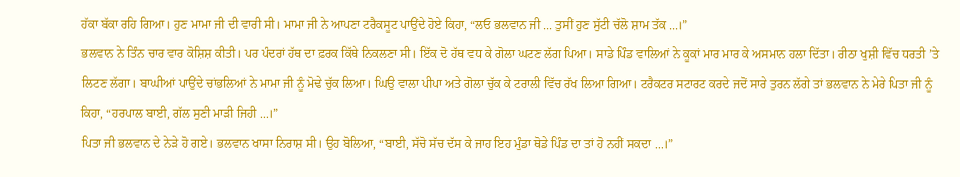ਹੱਕਾ ਬੱਕਾ ਰਹਿ ਗਿਆ। ਹੁਣ ਮਾਮਾ ਜੀ ਦੀ ਵਾਰੀ ਸੀ। ਮਾਮਾ ਜੀ ਨੇ ਆਪਣਾ ਟਰੈਕਸੂਟ ਪਾਉਂਦੇ ਹੋਏ ਕਿਹਾ, “ਲਓ ਭਲਵਾਨ ਜੀ ... ਤੁਸੀਂ ਹੁਣ ਸੁੱਟੀ ਚੱਲੋ ਸ਼ਾਮ ਤੱਕ ...।”
ਭਲਵਾਨ ਨੇ ਤਿੰਨ ਚਾਰ ਵਾਰ ਕੋਸ਼ਿਸ਼ ਕੀਤੀ। ਪਰ ਪੰਦਰਾਂ ਹੱਥ ਦਾ ਫ਼ਰਕ ਕਿੱਥੇ ਨਿਕਲਣਾ ਸੀ। ਇੱਕ ਦੋ ਹੱਥ ਵਧ ਕੇ ਗੋਲਾ ਘਟਣ ਲੱਗ ਪਿਆ। ਸਾਡੇ ਪਿੰਡ ਵਾਲਿਆਂ ਨੇ ਕੂਕਾਂ ਮਾਰ ਮਾਰ ਕੇ ਅਸਮਾਨ ਹਲਾ ਦਿੱਤਾ। ਰੀਠਾ ਖੁਸ਼ੀ ਵਿੱਚ ਧਰਤੀ ’ਤੇ ਲਿਟਣ ਲੱਗਾ। ਬਾਘੀਆਂ ਪਾਉਂਦੇ ਚਾਂਭਲਿਆਂ ਨੇ ਮਾਮਾ ਜੀ ਨੂੰ ਮੋਢੇ ਚੁੱਕ ਲਿਆ। ਘਿਉ ਵਾਲਾ ਪੀਪਾ ਅਤੇ ਗੋਲਾ ਚੁੱਕ ਕੇ ਟਰਾਲੀ ਵਿੱਚ ਰੱਖ ਲਿਆ ਗਿਆ। ਟਰੈਕਟਰ ਸਟਾਰਟ ਕਰਦੇ ਜਦੋਂ ਸਾਰੇ ਤੁਰਨ ਲੱਗੇ ਤਾਂ ਭਲਵਾਨ ਨੇ ਮੇਰੇ ਪਿਤਾ ਜੀ ਨੂੰ ਕਿਹਾ, “ਹਰਪਾਲ ਬਾਈ, ਗੱਲ ਸੁਣੀ ਮਾੜੀ ਜਿਹੀ ...।”
ਪਿਤਾ ਜੀ ਭਲਵਾਨ ਦੇ ਨੇੜੇ ਹੋ ਗਏ। ਭਲਵਾਨ ਖਾਸਾ ਨਿਰਾਸ਼ ਸੀ। ਉਹ ਬੋਲਿਆ, “ਬਾਈ, ਸੱਚੋ ਸੱਚ ਦੱਸ ਕੇ ਜਾਹ ਇਹ ਮੁੰਡਾ ਥੋਡੇ ਪਿੰਡ ਦਾ ਤਾਂ ਹੋ ਨਹੀਂ ਸਕਦਾ ...।”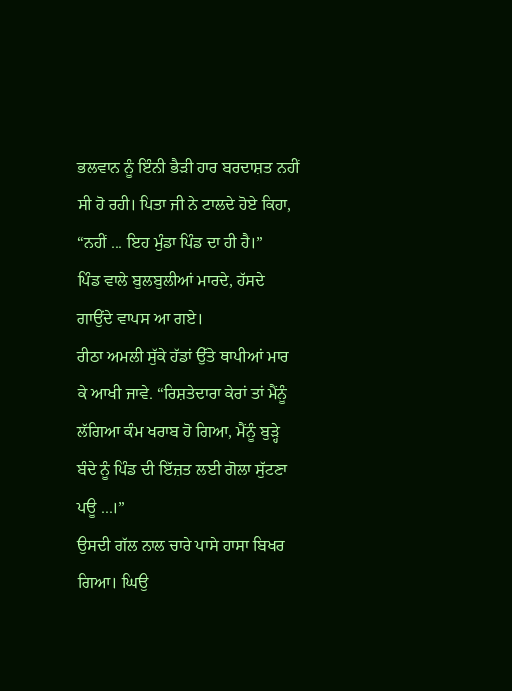ਭਲਵਾਨ ਨੂੰ ਇੰਨੀ ਭੈੜੀ ਹਾਰ ਬਰਦਾਸ਼ਤ ਨਹੀਂ ਸੀ ਹੋ ਰਹੀ। ਪਿਤਾ ਜੀ ਨੇ ਟਾਲਦੇ ਹੋਏ ਕਿਹਾ, “ਨਹੀਂ ... ਇਹ ਮੁੰਡਾ ਪਿੰਡ ਦਾ ਹੀ ਹੈ।”
ਪਿੰਡ ਵਾਲੇ ਬੁਲਬੁਲੀਆਂ ਮਾਰਦੇ, ਹੱਸਦੇ ਗਾਉਂਦੇ ਵਾਪਸ ਆ ਗਏ।
ਰੀਠਾ ਅਮਲੀ ਸੁੱਕੇ ਹੱਡਾਂ ਉੱਤੇ ਥਾਪੀਆਂ ਮਾਰ ਕੇ ਆਖੀ ਜਾਵੇ. “ਰਿਸ਼ਤੇਦਾਰਾ ਕੇਰਾਂ ਤਾਂ ਮੈਂਨੂੰ ਲੱਗਿਆ ਕੰਮ ਖਰਾਬ ਹੋ ਗਿਆ, ਮੈਂਨੂੰ ਬੁੜ੍ਹੇ ਬੰਦੇ ਨੂੰ ਪਿੰਡ ਦੀ ਇੱਜ਼ਤ ਲਈ ਗੋਲਾ ਸੁੱਟਣਾ ਪਊ ...।”
ਉਸਦੀ ਗੱਲ ਨਾਲ ਚਾਰੇ ਪਾਸੇ ਹਾਸਾ ਬਿਖਰ ਗਿਆ। ਘਿਉ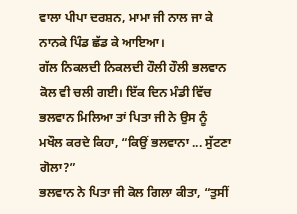ਵਾਲਾ ਪੀਪਾ ਦਰਸ਼ਨ, ਮਾਮਾ ਜੀ ਨਾਲ ਜਾ ਕੇ ਨਾਨਕੇ ਪਿੰਡ ਛੱਡ ਕੇ ਆਇਆ।
ਗੱਲ ਨਿਕਲਦੀ ਨਿਕਲਦੀ ਹੌਲੀ ਹੌਲੀ ਭਲਵਾਨ ਕੋਲ ਵੀ ਚਲੀ ਗਈ। ਇੱਕ ਦਿਨ ਮੰਡੀ ਵਿੱਚ ਭਲਵਾਨ ਮਿਲਿਆ ਤਾਂ ਪਿਤਾ ਜੀ ਨੇ ਉਸ ਨੂੰ ਮਖੌਲ ਕਰਦੇ ਕਿਹਾ, “ਕਿਉਂ ਭਲਵਾਨਾ ... ਸੁੱਟਣਾ ਗੋਲਾ?”
ਭਲਵਾਨ ਨੇ ਪਿਤਾ ਜੀ ਕੋਲ ਗਿਲਾ ਕੀਤਾ, “ਤੁਸੀਂ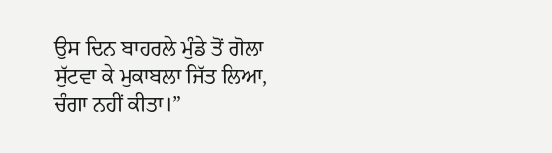ਉਸ ਦਿਨ ਬਾਹਰਲੇ ਮੁੰਡੇ ਤੋਂ ਗੋਲਾ ਸੁੱਟਵਾ ਕੇ ਮੁਕਾਬਲਾ ਜਿੱਤ ਲਿਆ, ਚੰਗਾ ਨਹੀਂ ਕੀਤਾ।”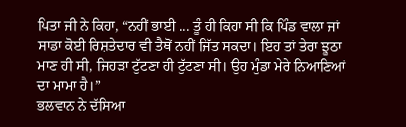ਪਿਤਾ ਜੀ ਨੇ ਕਿਹਾ, “ਨਹੀਂ ਭਾਈ ... ਤੂੰ ਹੀ ਕਿਹਾ ਸੀ ਕਿ ਪਿੰਡ ਵਾਲਾ ਜਾਂ ਸਾਡਾ ਕੋਈ ਰਿਸ਼ਤੇਦਾਰ ਵੀ ਤੈਥੋਂ ਨਹੀਂ ਜਿੱਤ ਸਕਦਾ। ਇਹ ਤਾਂ ਤੇਰਾ ਝੂਠਾ ਮਾਣ ਹੀ ਸੀ, ਜਿਹੜਾ ਟੁੱਟਣਾ ਹੀ ਟੁੱਟਣਾ ਸੀ। ਉਹ ਮੁੰਡਾ ਮੇਰੇ ਨਿਆਣਿਆਂ ਦਾ ਮਾਮਾ ਹੈ।”
ਭਲਵਾਨ ਨੇ ਦੱਸਿਆ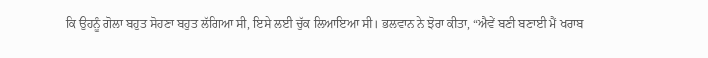ਕਿ ਉਹਨੂੰ ਗੋਲਾ ਬਹੁਤ ਸੋਹਣਾ ਬਹੁਤ ਲੱਗਿਆ ਸੀ, ਇਸੇ ਲਈ ਚੁੱਕ ਲਿਆਇਆ ਸੀ। ਭਲਵਾਨ ਨੇ ਝੋਰਾ ਕੀਤਾ, “ਐਵੇਂ ਬਣੀ ਬਣਾਈ ਮੈਂ ਖਰਾਬ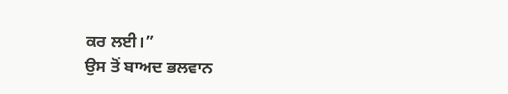ਕਰ ਲਈ।”
ਉਸ ਤੋਂ ਬਾਅਦ ਭਲਵਾਨ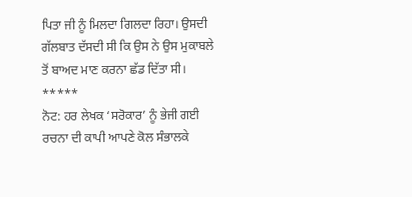ਪਿਤਾ ਜੀ ਨੂੰ ਮਿਲਦਾ ਗਿਲਦਾ ਰਿਹਾ। ਉਸਦੀ ਗੱਲਬਾਤ ਦੱਸਦੀ ਸੀ ਕਿ ਉਸ ਨੇ ਉਸ ਮੁਕਾਬਲੇ ਤੋਂ ਬਾਅਦ ਮਾਣ ਕਰਨਾ ਛੱਡ ਦਿੱਤਾ ਸੀ।
*****
ਨੋਟ: ਹਰ ਲੇਖਕ ‘ਸਰੋਕਾਰ’ ਨੂੰ ਭੇਜੀ ਗਈ ਰਚਨਾ ਦੀ ਕਾਪੀ ਆਪਣੇ ਕੋਲ ਸੰਭਾਲਕੇ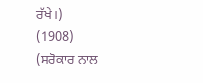ਰੱਖੇ।)
(1908)
(ਸਰੋਕਾਰ ਨਾਲ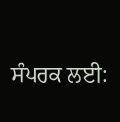ਸੰਪਰਕ ਲਈ: